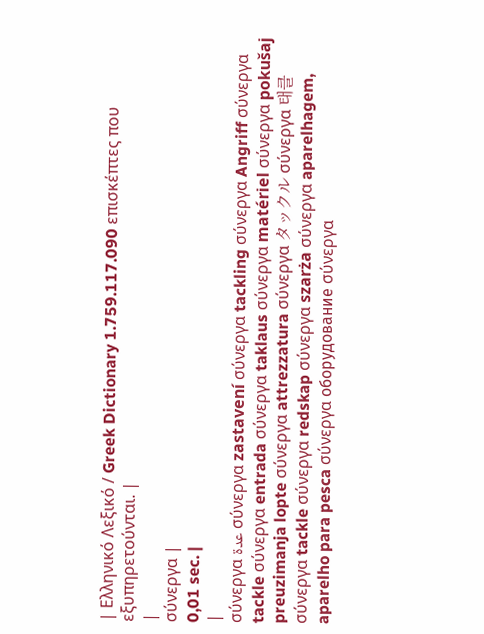| Ελληνικό Λεξικό / Greek Dictionary 1.759.117.090 επισκέπτες που εξυπηρετούνται. |
|
σύνεργα |
0,01 sec. |
|
σύνεργα عدة σύνεργα zastavení σύνεργα tackling σύνεργα Angriff σύνεργα tackle σύνεργα entrada σύνεργα taklaus σύνεργα matériel σύνεργα pokušaj preuzimanja lopte σύνεργα attrezzatura σύνεργα タックル σύνεργα 태클 σύνεργα tackle σύνεργα redskap σύνεργα szarża σύνεργα aparelhagem, aparelho para pesca σύνεργα оборудование σύνεργα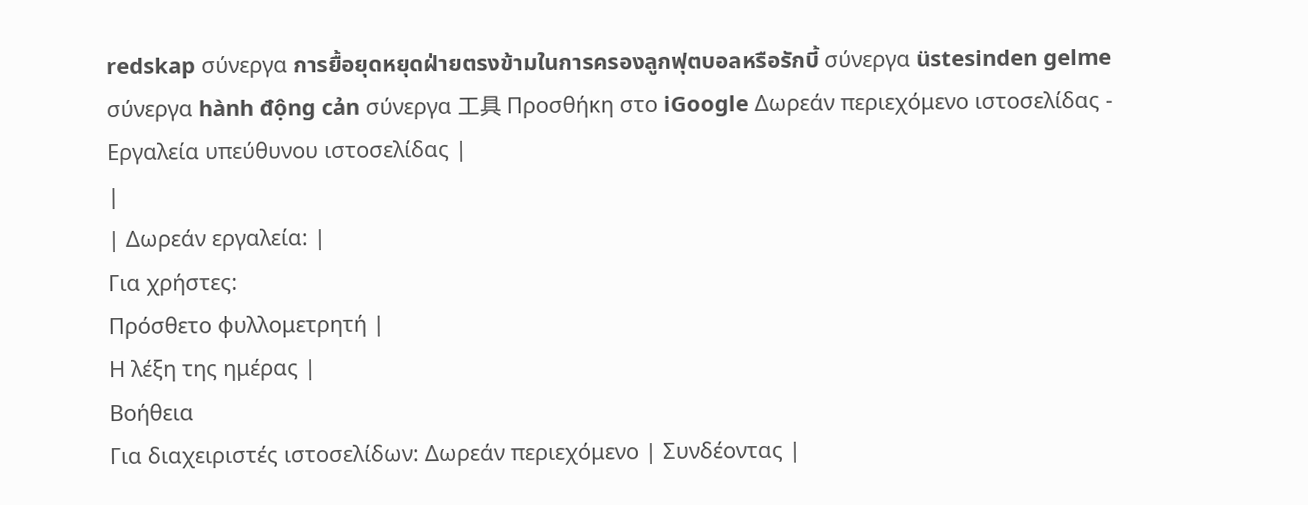redskap σύνεργα การยื้อยุดหยุดฝ่ายตรงข้ามในการครองลูกฟุตบอลหรือรักบี้ σύνεργα üstesinden gelme σύνεργα hành động cản σύνεργα 工具 Προσθήκη στο iGoogle Δωρεάν περιεχόμενο ιστοσελίδας - Εργαλεία υπεύθυνου ιστοσελίδας |
|
| Δωρεάν εργαλεία: |
Για χρήστες:
Πρόσθετο φυλλομετρητή |
Η λέξη της ημέρας |
Βοήθεια
Για διαχειριστές ιστοσελίδων: Δωρεάν περιεχόμενο | Συνδέοντας |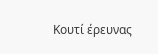Κουτί έρευνας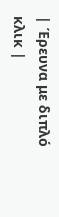| Έρευνα με διπλό κλικ |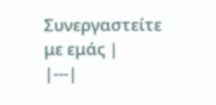Συνεργαστείτε με εμάς |
|---|